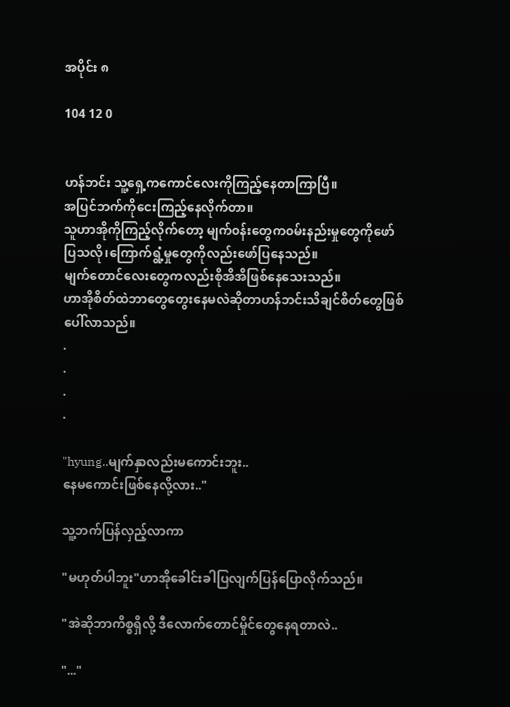အပိုင်း ၈

104 12 0


ဟန်ဘင်း သူ့ရှေ့ကကောင်လေးကိုကြည့်နေတာကြာပြီ။
အပြင်ဘက်ကိုငေးကြည့်နေလိုက်တာ။
သူဟာအိုကိုကြည့်လိုက်တော့ မျက်၀န်းတွေက၀မ်းနည်းမှုတွေကိုဖော်ပြသလို၊ကြောက်ရွံ့မှုတွေကိုလည်းဖော်ပြနေသည်။
မျက်တောင်လေးတွေကလည်းစိုအိအိဖြစ်နေသေးသည်။
ဟာအိုစိတ်ထဲဘာတွေတွေးနေမလဲဆိုတာဟန်ဘင်းသိချင်စိတ်တွေဖြစ်ပေါ်လာသည်။
.
.
.
.

"hyung..မျက်နှာလည်းမကောင်းဘူး..
နေမကောင်းဖြစ်နေလို့လား.."

သူ့ဘက်ပြန်လှည့်လာကာ

"မဟုတ်ပါဘူး"ဟာအိုခေါင်းခါပြလျက်ပြန်ပြောလိုက်သည်။

"အဲဆိုဘာကိစ္စရှိလို့ ဒီလောက်တောင်မှိုင်တွေနေရတာလဲ..

"..."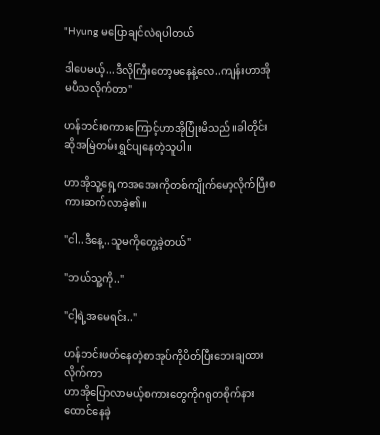"Hyung မပြောချင်လဲရပါတယ်

ဒါပေမယ့်...ဒီလိုကြီးတော့မနေနဲ့လေ..ကျန်းဟာအိုမပီသလိုက်တာ"

ဟန်ဘင်းစကားကြောင့်ဟာအိုပြုံးမိသည်။ခါတိုင်းဆိုအမြဲတမ်းရွှင်ပျနေတဲ့သူပါ။

ဟာအိုသူ့ရှေ့ကအအေးကိုတစ်ကျိုက်မော့လိုက်ပြီးစကားဆက်လာခဲ့၏။

"ငါ..ဒီနေ့..သူမကိုတွေ့ခဲ့တယ်"

"ဘယ်သူ့ကို.."

"ငါ့ရဲ့အမေရင်း.."

ဟန်ဘင်းဖတ်နေတဲ့စာအုပ်ကိုပိတ်ပြီးဘေးချထားလိုက်ကာ
ဟာအိုပြောလာမယ့်စကားတွေကိုဂရုတစိုက်နားထောင်နေခဲ့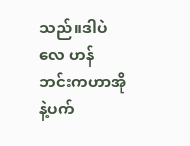သည်။ဒါပဲလေ ဟန်ဘင်းကဟာအိုနဲ့ပက်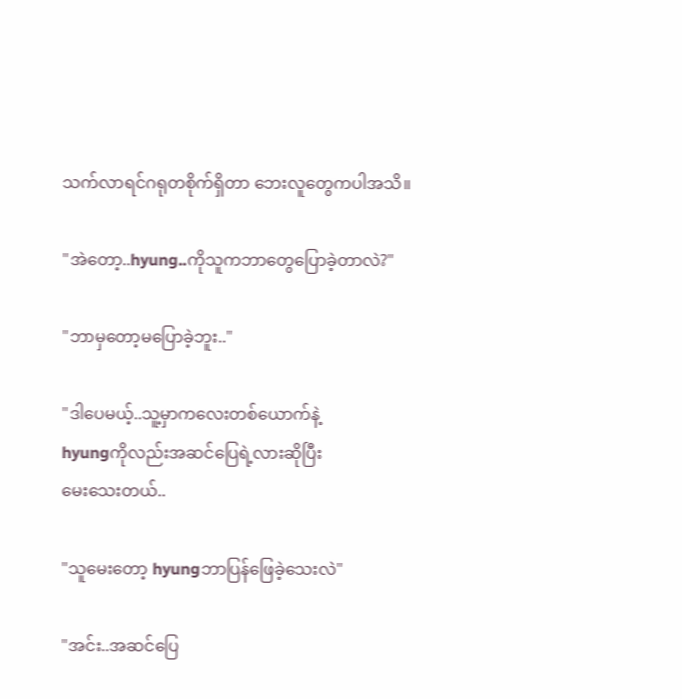သက်လာရင်ဂရုတစိုက်ရှိတာ ဘေးလူတွေကပါအသိ။

"အဲတော့..hyung..ကိုသူကဘာတွေပြောခဲ့တာလဲ?"

"ဘာမှတော့မပြောခဲ့ဘူး.."

"ဒါပေမယ့်..သူ့မှာကလေးတစ်ယောက်နဲ့
hyungကိုလည်းအဆင်ပြေရဲ့လားဆိုပြီး
မေးသေးတယ်..

"သူမေးတော့ hyungဘာပြန်ဖြေခဲ့သေးလဲ"

"အင်း..အဆင်ပြေ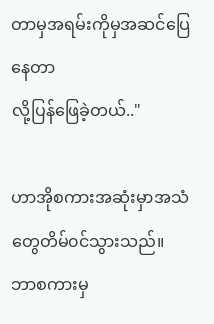တာမှအရမ်းကိုမှအဆင်ပြေနေတာ
လို့ပြန်ဖြေခဲ့တယ်.."

ဟာအိုစကားအဆုံးမှာအသံတွေတိမ်၀င်သွားသည်။
ဘာစကားမှ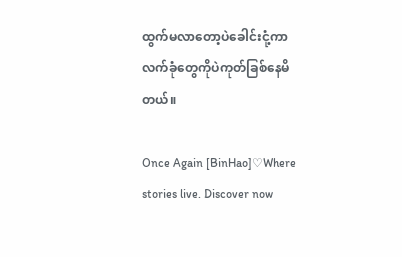ထွက်မလာတော့ပဲခေါင်းငုံ့ကာလက်ခုံတွေကိုပဲကုတ်ခြစ်နေမိတယ်။

Once Again [BinHao]♡Where stories live. Discover now